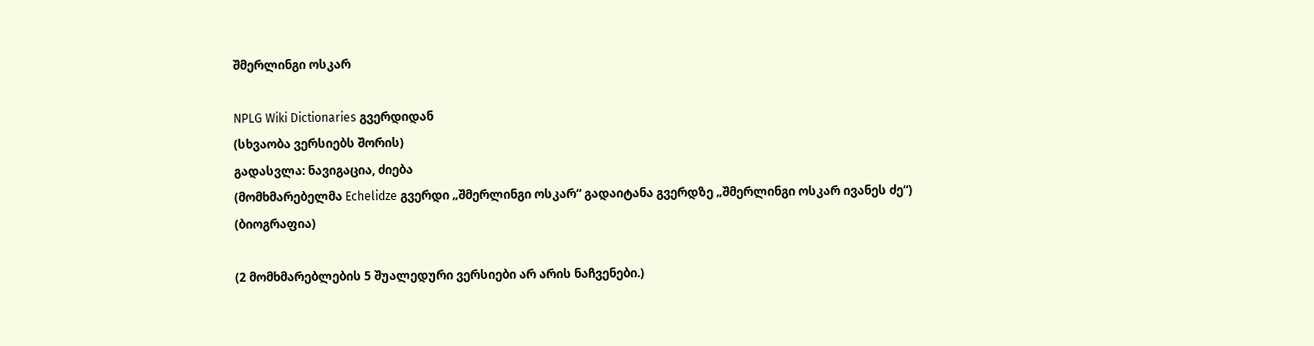შმერლინგი ოსკარ

NPLG Wiki Dictionaries გვერდიდან
(სხვაობა ვერსიებს შორის)
გადასვლა: ნავიგაცია, ძიება
(მომხმარებელმა Echelidze გვერდი „შმერლინგი ოსკარ“ გადაიტანა გვერდზე „შმერლინგი ოსკარ ივანეს ძე“)
(ბიოგრაფია)

(2 მომხმარებლების 5 შუალედური ვერსიები არ არის ნაჩვენები.)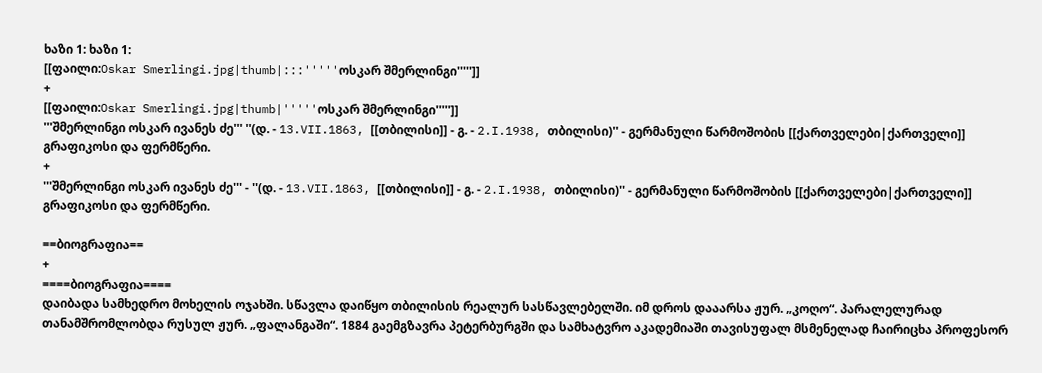ხაზი 1: ხაზი 1:
[[ფაილი:Oskar Smerlingi.jpg|thumb|:::'''''ოსკარ შმერლინგი''''']]
+
[[ფაილი:Oskar Smerlingi.jpg|thumb|'''''ოსკარ შმერლინგი''''']]
'''შმერლინგი ოსკარ ივანეს ძე''' ''(დ. - 13.VII.1863, [[თბილისი]] - გ. - 2.I.1938, თბილისი)'' - გერმანული წარმოშობის [[ქართველები|ქართველი]] გრაფიკოსი და ფერმწერი.
+
'''შმერლინგი ოსკარ ივანეს ძე''' - ''(დ. - 13.VII.1863, [[თბილისი]] - გ. - 2.I.1938, თბილისი)'' - გერმანული წარმოშობის [[ქართველები|ქართველი]] გრაფიკოსი და ფერმწერი.

==ბიოგრაფია==
+
====ბიოგრაფია====
დაიბადა სამხედრო მოხელის ოჯახში. სწავლა დაიწყო თბილისის რეალურ სასწავლებელში. იმ დროს დააარსა ჟურ. „კოღო“. პარალელურად თანამშრომლობდა რუსულ ჟურ. „ფალანგაში“. 1884 გაემგზავრა პეტერბურგში და სამხატვრო აკადემიაში თავისუფალ მსმენელად ჩაირიცხა პროფესორ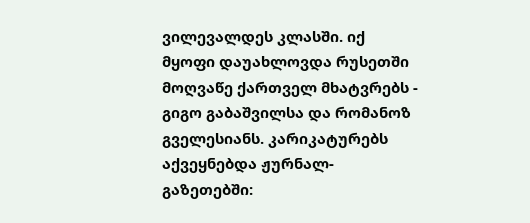ვილევალდეს კლასში. იქ მყოფი დაუახლოვდა რუსეთში მოღვაწე ქართველ მხატვრებს - გიგო გაბაშვილსა და რომანოზ გველესიანს. კარიკატურებს აქვეყნებდა ჟურნალ-გაზეთებში: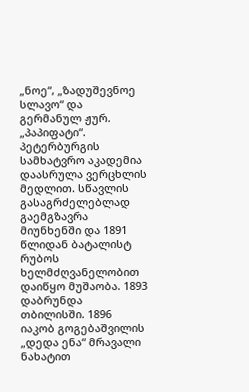„ნოე“, „ზადუშევნოე სლავო“ და გერმანულ ჟურ. „პაპიფატი“. პეტერბურგის სამხატვრო აკადემია დაასრულა ვერცხლის მედლით. სწავლის გასაგრძელებლად გაემგზავრა მიუნხენში და 1891 წლიდან ბატალისტ რუბოს ხელმძღვანელობით დაიწყო მუშაობა. 1893 დაბრუნდა თბილისში. 1896 იაკობ გოგებაშვილის „დედა ენა“ მრავალი ნახატით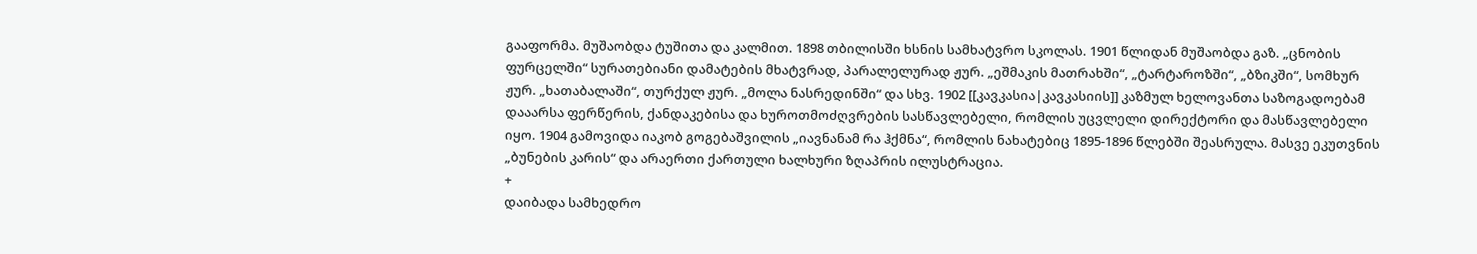გააფორმა. მუშაობდა ტუშითა და კალმით. 1898 თბილისში ხსნის სამხატვრო სკოლას. 1901 წლიდან მუშაობდა გაზ. „ცნობის ფურცელში“ სურათებიანი დამატების მხატვრად, პარალელურად ჟურ. „ეშმაკის მათრახში“, „ტარტაროზში“, „ბზიკში“, სომხურ ჟურ. „ხათაბალაში“, თურქულ ჟურ. „მოლა ნასრედინში“ და სხვ. 1902 [[კავკასია|კავკასიის]] კაზმულ ხელოვანთა საზოგადოებამ დააარსა ფერწერის, ქანდაკებისა და ხუროთმოძღვრების სასწავლებელი, რომლის უცვლელი დირექტორი და მასწავლებელი იყო. 1904 გამოვიდა იაკობ გოგებაშვილის „იავნანამ რა ჰქმნა“, რომლის ნახატებიც 1895-1896 წლებში შეასრულა. მასვე ეკუთვნის „ბუნების კარის“ და არაერთი ქართული ხალხური ზღაპრის ილუსტრაცია.
+
დაიბადა სამხედრო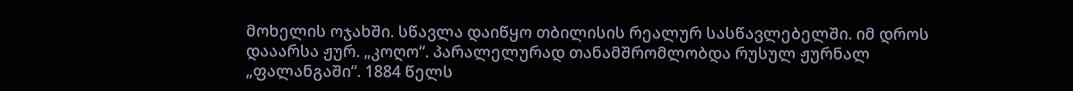მოხელის ოჯახში. სწავლა დაიწყო თბილისის რეალურ სასწავლებელში. იმ დროს დააარსა ჟურ. „კოღო“. პარალელურად თანამშრომლობდა რუსულ ჟურნალ „ფალანგაში“. 1884 წელს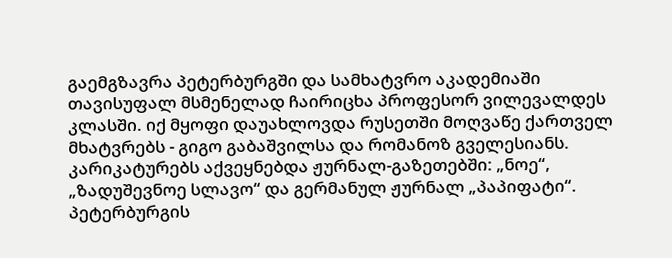გაემგზავრა პეტერბურგში და სამხატვრო აკადემიაში თავისუფალ მსმენელად ჩაირიცხა პროფესორ ვილევალდეს კლასში. იქ მყოფი დაუახლოვდა რუსეთში მოღვაწე ქართველ მხატვრებს - გიგო გაბაშვილსა და რომანოზ გველესიანს. კარიკატურებს აქვეყნებდა ჟურნალ-გაზეთებში: „ნოე“, „ზადუშევნოე სლავო“ და გერმანულ ჟურნალ „პაპიფატი“. პეტერბურგის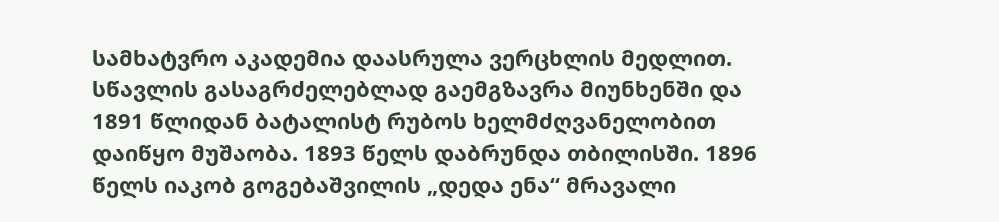სამხატვრო აკადემია დაასრულა ვერცხლის მედლით. სწავლის გასაგრძელებლად გაემგზავრა მიუნხენში და 1891 წლიდან ბატალისტ რუბოს ხელმძღვანელობით დაიწყო მუშაობა. 1893 წელს დაბრუნდა თბილისში. 1896 წელს იაკობ გოგებაშვილის „დედა ენა“ მრავალი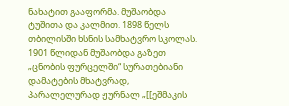ნახატით გააფორმა. მუშაობდა ტუშითა და კალმით. 1898 წელს თბილისში ხსნის სამხატვრო სკოლას. 1901 წლიდან მუშაობდა გაზეთ „ცნობის ფურცელში“ სურათებიანი დამატების მხატვრად, პარალელურად ჟურნალ „[[ეშმაკის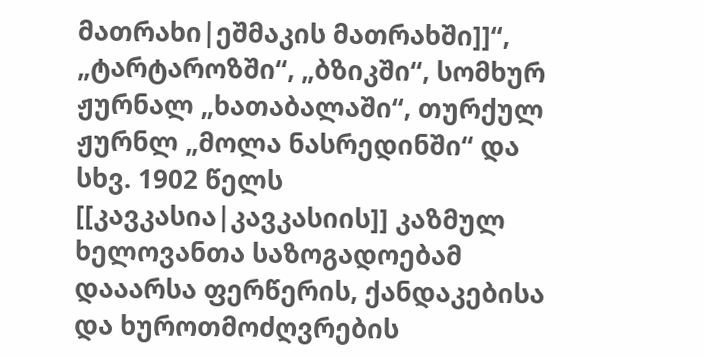მათრახი|ეშმაკის მათრახში]]“, „ტარტაროზში“, „ბზიკში“, სომხურ ჟურნალ „ხათაბალაში“, თურქულ ჟურნლ „მოლა ნასრედინში“ და სხვ. 1902 წელს [[კავკასია|კავკასიის]] კაზმულ ხელოვანთა საზოგადოებამ დააარსა ფერწერის, ქანდაკებისა და ხუროთმოძღვრების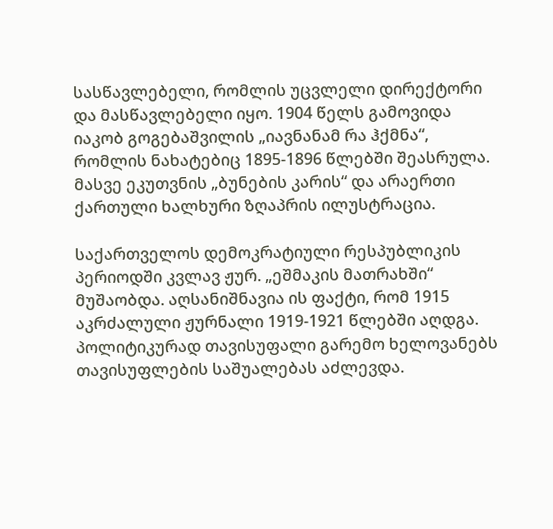სასწავლებელი, რომლის უცვლელი დირექტორი და მასწავლებელი იყო. 1904 წელს გამოვიდა იაკობ გოგებაშვილის „იავნანამ რა ჰქმნა“, რომლის ნახატებიც 1895-1896 წლებში შეასრულა. მასვე ეკუთვნის „ბუნების კარის“ და არაერთი ქართული ხალხური ზღაპრის ილუსტრაცია.

საქართველოს დემოკრატიული რესპუბლიკის პერიოდში კვლავ ჟურ. „ეშმაკის მათრახში“ მუშაობდა. აღსანიშნავია ის ფაქტი, რომ 1915 აკრძალული ჟურნალი 1919-1921 წლებში აღდგა. პოლიტიკურად თავისუფალი გარემო ხელოვანებს თავისუფლების საშუალებას აძლევდა.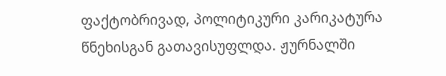ფაქტობრივად, პოლიტიკური კარიკატურა წნეხისგან გათავისუფლდა. ჟურნალში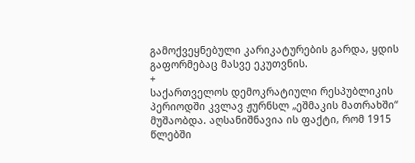გამოქვეყნებული კარიკატურების გარდა, ყდის გაფორმებაც მასვე ეკუთვნის.
+
საქართველოს დემოკრატიული რესპუბლიკის პერიოდში კვლავ ჟურნსლ „ეშმაკის მათრახში“ მუშაობდა. აღსანიშნავია ის ფაქტი, რომ 1915 წლებში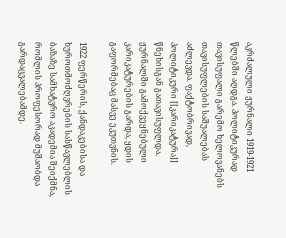აკრძალული ჟურნალი 1919-1921 წლებში აღდგა. პოლიტიკურად თავისუფალი გარემო ხელოვანებს თავისუფლების საშუალებას აძლევდა. ფაქტობრივად, პოლიტიკური [[კარიკატურა]] წნეხისგან გათავისუფლდა. ჟურნალში გამოქვეყნებული კარიკატურების გარდა, ყდის გაფორმებაც მასვე ეკუთვნის.

1922 ფერწერის, ქანდაკებისა და ხუროთმოძღვრების სასწავლებლის ბაზაზე სამხატვრო აკადემია შეიქმნა, რომლის პროფესორად მუშაობდა გარდაცვალებამდე.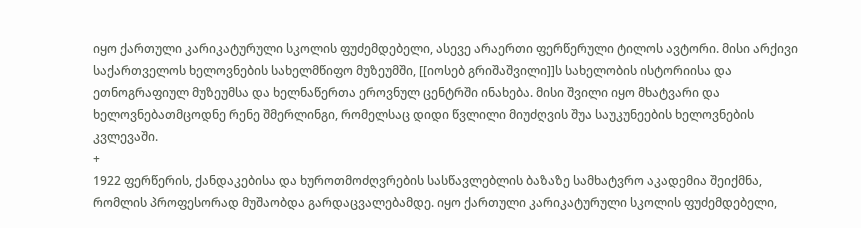იყო ქართული კარიკატურული სკოლის ფუძემდებელი, ასევე არაერთი ფერწერული ტილოს ავტორი. მისი არქივი საქართველოს ხელოვნების სახელმწიფო მუზეუმში, [[იოსებ გრიშაშვილი]]ს სახელობის ისტორიისა და ეთნოგრაფიულ მუზეუმსა და ხელნაწერთა ეროვნულ ცენტრში ინახება. მისი შვილი იყო მხატვარი და ხელოვნებათმცოდნე რენე შმერლინგი, რომელსაც დიდი წვლილი მიუძღვის შუა საუკუნეების ხელოვნების კვლევაში.
+
1922 ფერწერის, ქანდაკებისა და ხუროთმოძღვრების სასწავლებლის ბაზაზე სამხატვრო აკადემია შეიქმნა, რომლის პროფესორად მუშაობდა გარდაცვალებამდე. იყო ქართული კარიკატურული სკოლის ფუძემდებელი,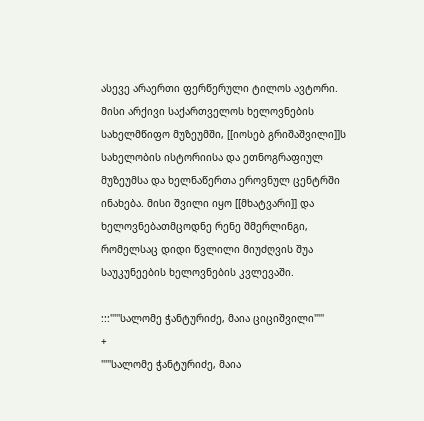ასევე არაერთი ფერწერული ტილოს ავტორი. მისი არქივი საქართველოს ხელოვნების სახელმწიფო მუზეუმში, [[იოსებ გრიშაშვილი]]ს სახელობის ისტორიისა და ეთნოგრაფიულ მუზეუმსა და ხელნაწერთა ეროვნულ ცენტრში ინახება. მისი შვილი იყო [[მხატვარი]] და ხელოვნებათმცოდნე რენე შმერლინგი, რომელსაც დიდი წვლილი მიუძღვის შუა საუკუნეების ხელოვნების კვლევაში.

:::'''''სალომე ჭანტურიძე, მაია ციციშვილი'''''
+
'''''სალომე ჭანტურიძე, მაია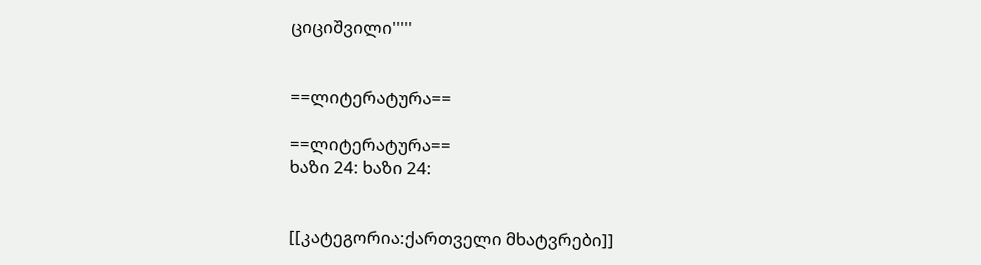ციციშვილი'''''


==ლიტერატურა==

==ლიტერატურა==
ხაზი 24: ხაზი 24:


[[კატეგორია:ქართველი მხატვრები]]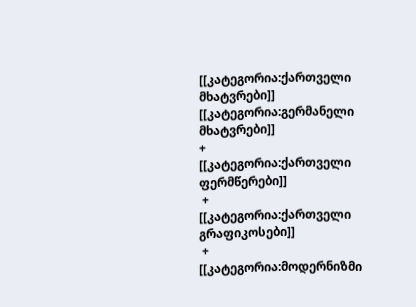[[კატეგორია:ქართველი მხატვრები]]
[[კატეგორია:გერმანელი მხატვრები]]
+
[[კატეგორია:ქართველი ფერმწერები]]
 +
[[კატეგორია:ქართველი გრაფიკოსები]]
 +
[[კატეგორია:მოდერნიზმი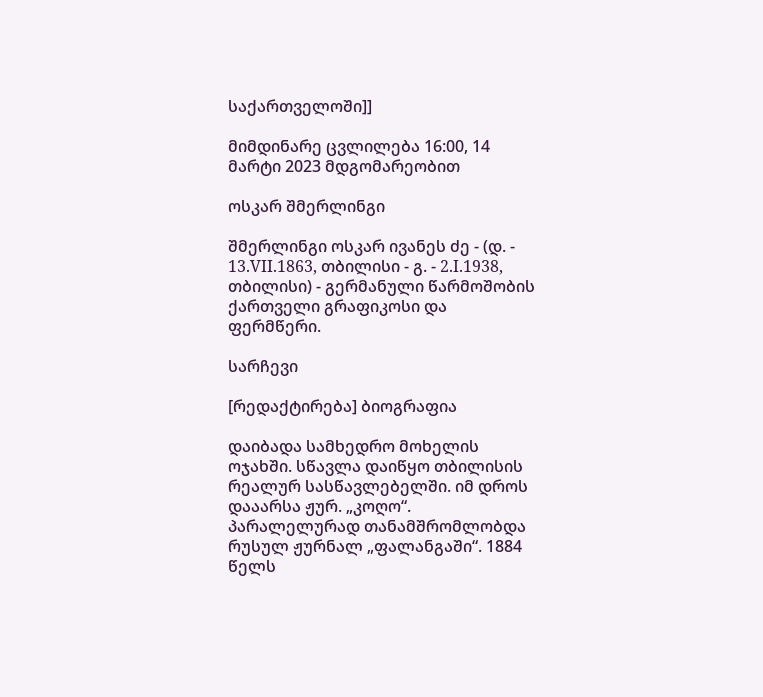საქართველოში]]

მიმდინარე ცვლილება 16:00, 14 მარტი 2023 მდგომარეობით

ოსკარ შმერლინგი

შმერლინგი ოსკარ ივანეს ძე - (დ. - 13.VII.1863, თბილისი - გ. - 2.I.1938, თბილისი) - გერმანული წარმოშობის ქართველი გრაფიკოსი და ფერმწერი.

სარჩევი

[რედაქტირება] ბიოგრაფია

დაიბადა სამხედრო მოხელის ოჯახში. სწავლა დაიწყო თბილისის რეალურ სასწავლებელში. იმ დროს დააარსა ჟურ. „კოღო“. პარალელურად თანამშრომლობდა რუსულ ჟურნალ „ფალანგაში“. 1884 წელს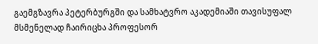გაემგზავრა პეტერბურგში და სამხატვრო აკადემიაში თავისუფალ მსმენელად ჩაირიცხა პროფესორ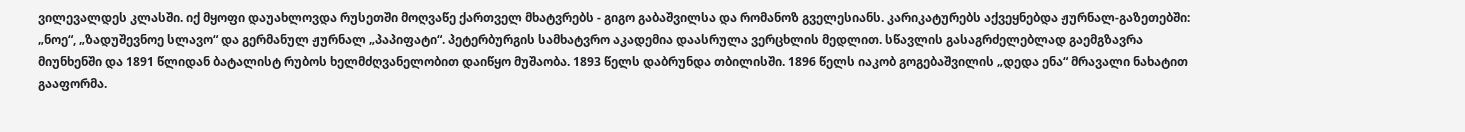ვილევალდეს კლასში. იქ მყოფი დაუახლოვდა რუსეთში მოღვაწე ქართველ მხატვრებს - გიგო გაბაშვილსა და რომანოზ გველესიანს. კარიკატურებს აქვეყნებდა ჟურნალ-გაზეთებში: „ნოე“, „ზადუშევნოე სლავო“ და გერმანულ ჟურნალ „პაპიფატი“. პეტერბურგის სამხატვრო აკადემია დაასრულა ვერცხლის მედლით. სწავლის გასაგრძელებლად გაემგზავრა მიუნხენში და 1891 წლიდან ბატალისტ რუბოს ხელმძღვანელობით დაიწყო მუშაობა. 1893 წელს დაბრუნდა თბილისში. 1896 წელს იაკობ გოგებაშვილის „დედა ენა“ მრავალი ნახატით გააფორმა.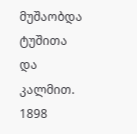მუშაობდა ტუშითა და კალმით. 1898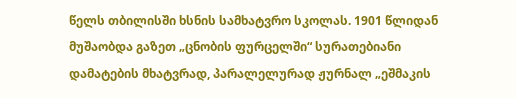წელს თბილისში ხსნის სამხატვრო სკოლას. 1901 წლიდან მუშაობდა გაზეთ „ცნობის ფურცელში“ სურათებიანი დამატების მხატვრად, პარალელურად ჟურნალ „ეშმაკის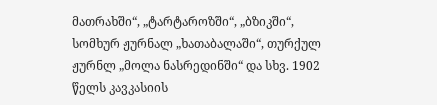მათრახში“, „ტარტაროზში“, „ბზიკში“, სომხურ ჟურნალ „ხათაბალაში“, თურქულ ჟურნლ „მოლა ნასრედინში“ და სხვ. 1902 წელს კავკასიის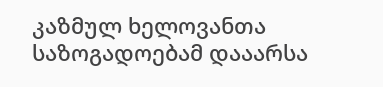კაზმულ ხელოვანთა საზოგადოებამ დააარსა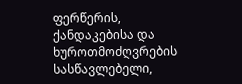ფერწერის, ქანდაკებისა და ხუროთმოძღვრების სასწავლებელი,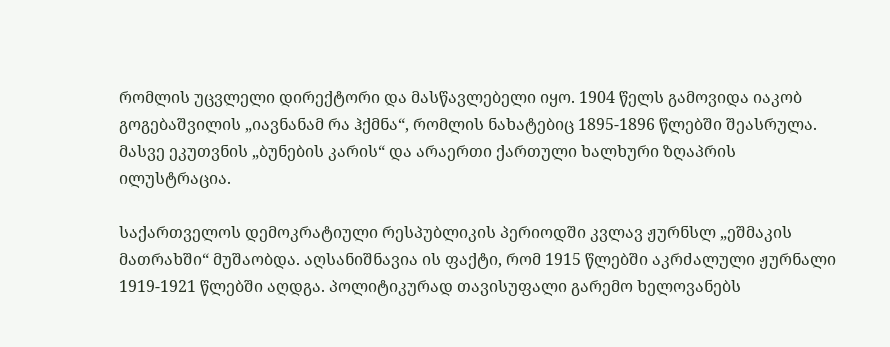რომლის უცვლელი დირექტორი და მასწავლებელი იყო. 1904 წელს გამოვიდა იაკობ გოგებაშვილის „იავნანამ რა ჰქმნა“, რომლის ნახატებიც 1895-1896 წლებში შეასრულა. მასვე ეკუთვნის „ბუნების კარის“ და არაერთი ქართული ხალხური ზღაპრის ილუსტრაცია.

საქართველოს დემოკრატიული რესპუბლიკის პერიოდში კვლავ ჟურნსლ „ეშმაკის მათრახში“ მუშაობდა. აღსანიშნავია ის ფაქტი, რომ 1915 წლებში აკრძალული ჟურნალი 1919-1921 წლებში აღდგა. პოლიტიკურად თავისუფალი გარემო ხელოვანებს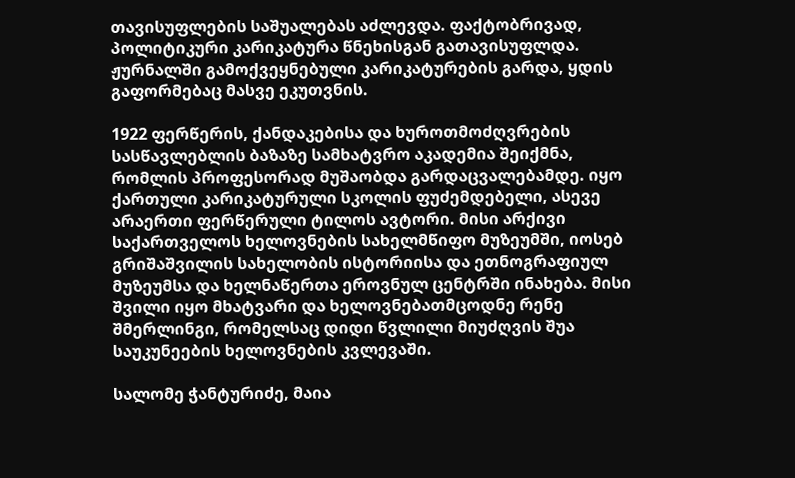თავისუფლების საშუალებას აძლევდა. ფაქტობრივად, პოლიტიკური კარიკატურა წნეხისგან გათავისუფლდა. ჟურნალში გამოქვეყნებული კარიკატურების გარდა, ყდის გაფორმებაც მასვე ეკუთვნის.

1922 ფერწერის, ქანდაკებისა და ხუროთმოძღვრების სასწავლებლის ბაზაზე სამხატვრო აკადემია შეიქმნა, რომლის პროფესორად მუშაობდა გარდაცვალებამდე. იყო ქართული კარიკატურული სკოლის ფუძემდებელი, ასევე არაერთი ფერწერული ტილოს ავტორი. მისი არქივი საქართველოს ხელოვნების სახელმწიფო მუზეუმში, იოსებ გრიშაშვილის სახელობის ისტორიისა და ეთნოგრაფიულ მუზეუმსა და ხელნაწერთა ეროვნულ ცენტრში ინახება. მისი შვილი იყო მხატვარი და ხელოვნებათმცოდნე რენე შმერლინგი, რომელსაც დიდი წვლილი მიუძღვის შუა საუკუნეების ხელოვნების კვლევაში.

სალომე ჭანტურიძე, მაია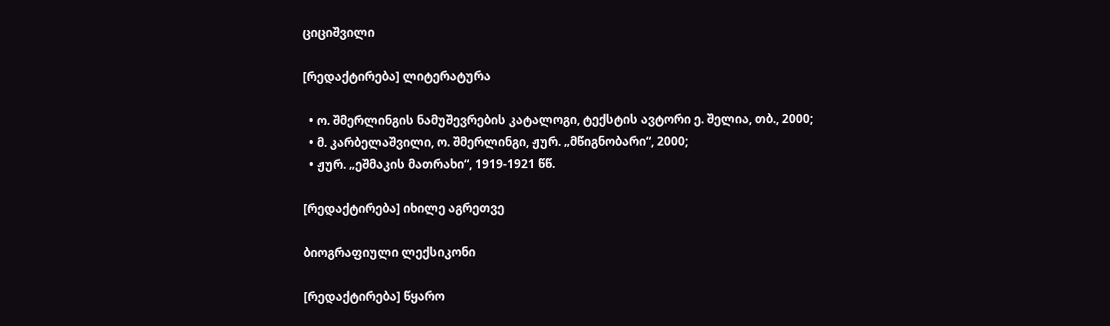ციციშვილი

[რედაქტირება] ლიტერატურა

  • ო. შმერლინგის ნამუშევრების კატალოგი, ტექსტის ავტორი ე. შელია, თბ., 2000;
  • მ. კარბელაშვილი, ო. შმერლინგი, ჟურ. „მწიგნობარი“, 2000;
  • ჟურ. „ეშმაკის მათრახი“, 1919-1921 წწ.

[რედაქტირება] იხილე აგრეთვე

ბიოგრაფიული ლექსიკონი

[რედაქტირება] წყარო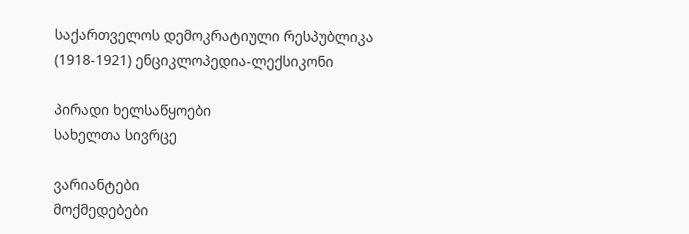საქართველოს დემოკრატიული რესპუბლიკა (1918-1921) ენციკლოპედია-ლექსიკონი

პირადი ხელსაწყოები
სახელთა სივრცე

ვარიანტები
მოქმედებები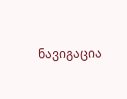ნავიგაცია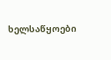ხელსაწყოები